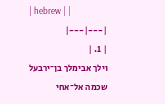| hebrew | |
|---|---|
| 1. |
וילך אבימלך בן־ירבעל שכמה אל־אחי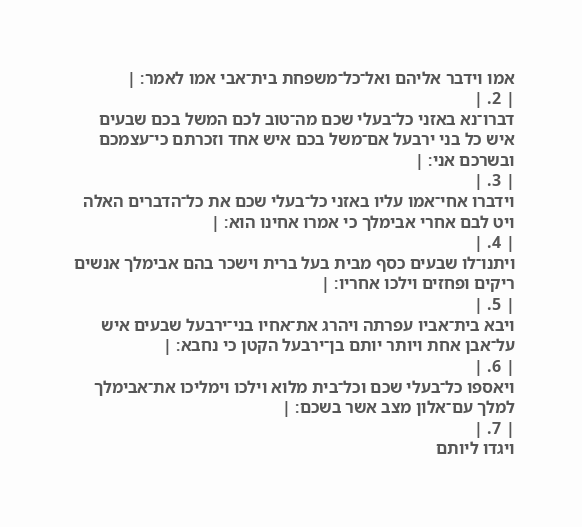אמו וידבר אליהם ואל־כל־משפחת בית־אבי אמו לאמר׃ |
| 2. |
דברו־נא באזני כל־בעלי שכם מה־טוב לכם המשל בכם שבעים איש כל בני ירבעל אם־משל בכם איש אחד וזכרתם כי־עצמכם ובשרכם אני׃ |
| 3. |
וידברו אחי־אמו עליו באזני כל־בעלי שכם את כל־הדברים האלה ויט לבם אחרי אבימלך כי אמרו אחינו הוא׃ |
| 4. |
ויתנו־לו שבעים כסף מבית בעל ברית וישכר בהם אבימלך אנשים ריקים ופחזים וילכו אחריו׃ |
| 5. |
ויבא בית־אביו עפרתה ויהרג את־אחיו בני־ירבעל שבעים איש על־אבן אחת ויותר יותם בן־ירבעל הקטן כי נחבא׃ |
| 6. |
ויאספו כל־בעלי שכם וכל־בית מלוא וילכו וימליכו את־אבימלך למלך עם־אלון מצב אשר בשכם׃ |
| 7. |
ויגדו ליותם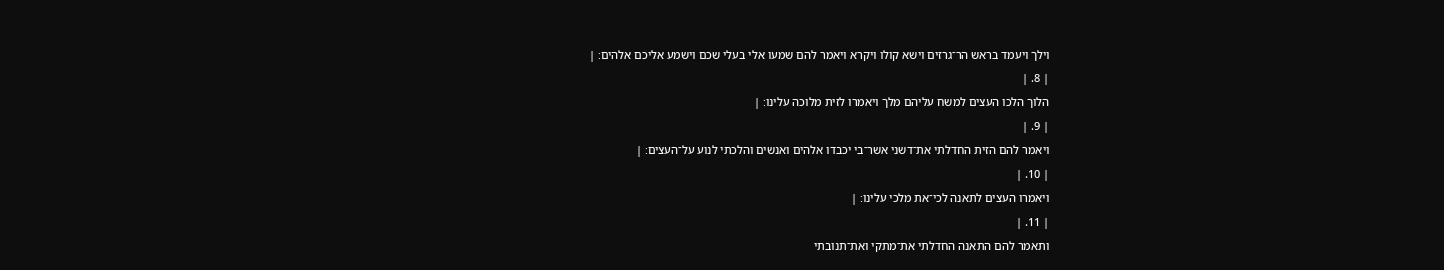וילך ויעמד בראש הר־גרזים וישא קולו ויקרא ויאמר להם שמעו אלי בעלי שכם וישמע אליכם אלהים׃ |
| 8. |
הלוך הלכו העצים למשח עליהם מלך ויאמרו לזית מלוכה עלינו׃ |
| 9. |
ויאמר להם הזית החדלתי את־דשני אשר־בי יכבדו אלהים ואנשים והלכתי לנוע על־העצים׃ |
| 10. |
ויאמרו העצים לתאנה לכי־את מלכי עלינו׃ |
| 11. |
ותאמר להם התאנה החדלתי את־מתקי ואת־תנובתי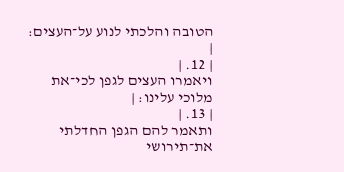הטובה והלכתי לנוע על־העצים׃ |
| 12. |
ויאמרו העצים לגפן לכי־את מלוכי עלינו׃ |
| 13. |
ותאמר להם הגפן החדלתי את־תירושי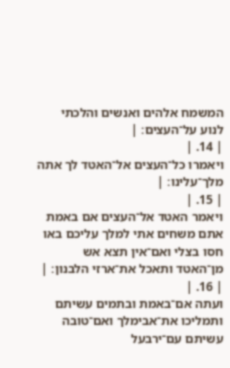המשמח אלהים ואנשים והלכתי לנוע על־העצים׃ |
| 14. |
ויאמרו כל־העצים אל־האטד לך אתה מלך־עלינו׃ |
| 15. |
ויאמר האטד אל־העצים אם באמת אתם משחים אתי למלך עליכם באו חסו בצלי ואם־אין תצא אש מן־האטד ותאכל את־ארזי הלבנון׃ |
| 16. |
ועתה אם־באמת ובתמים עשיתם ותמליכו את־אבימלך ואם־טובה עשיתם עם־ירבעל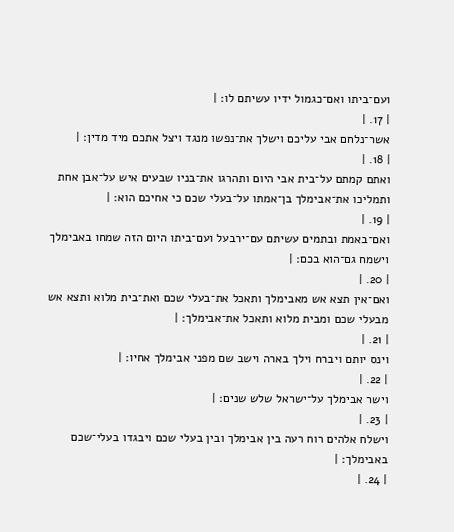ועם־ביתו ואם־כגמול ידיו עשיתם לו׃ |
| 17. |
אשר־נלחם אבי עליכם וישלך את־נפשו מנגד ויצל אתכם מיד מדין׃ |
| 18. |
ואתם קמתם על־בית אבי היום ותהרגו את־בניו שבעים איש על־אבן אחת ותמליכו את־אבימלך בן־אמתו על־בעלי שכם כי אחיכם הוא׃ |
| 19. |
ואם־באמת ובתמים עשיתם עם־ירבעל ועם־ביתו היום הזה שמחו באבימלך וישמח גם־הוא בכם׃ |
| 20. |
ואם־אין תצא אש מאבימלך ותאכל את־בעלי שכם ואת־בית מלוא ותצא אש מבעלי שכם ומבית מלוא ותאכל את־אבימלך׃ |
| 21. |
וינס יותם ויברח וילך בארה וישב שם מפני אבימלך אחיו׃ |
| 22. |
וישר אבימלך על־ישראל שלש שנים׃ |
| 23. |
וישלח אלהים רוח רעה בין אבימלך ובין בעלי שכם ויבגדו בעלי־שכם באבימלך׃ |
| 24. |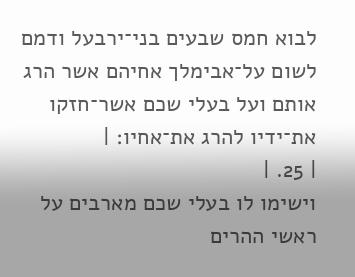לבוא חמס שבעים בני־ירבעל ודמם לשום על־אבימלך אחיהם אשר הרג אותם ועל בעלי שכם אשר־חזקו את־ידיו להרג את־אחיו׃ |
| 25. |
וישימו לו בעלי שכם מארבים על ראשי ההרים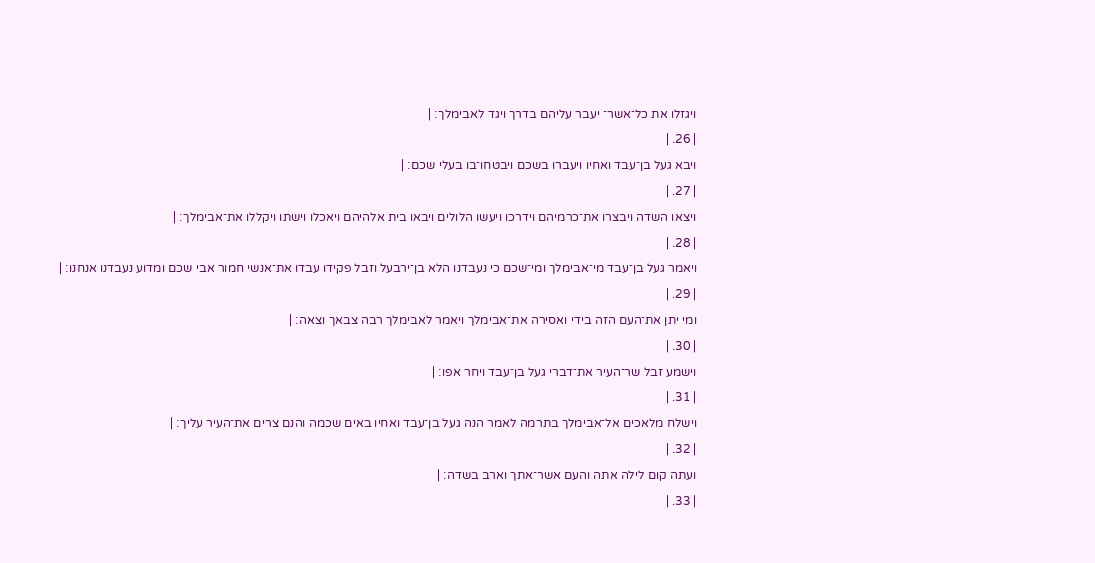ויגזלו את כל־אשר־ יעבר עליהם בדרך ויגד לאבימלך׃ |
| 26. |
ויבא געל בן־עבד ואחיו ויעברו בשכם ויבטחו־בו בעלי שכם׃ |
| 27. |
ויצאו השדה ויבצרו את־כרמיהם וידרכו ויעשו הלולים ויבאו בית אלהיהם ויאכלו וישתו ויקללו את־אבימלך׃ |
| 28. |
ויאמר געל בן־עבד מי־אבימלך ומי־שכם כי נעבדנו הלא בן־ירבעל וזבל פקידו עבדו את־אנשי חמור אבי שכם ומדוע נעבדנו אנחנו׃ |
| 29. |
ומי יתן את־העם הזה בידי ואסירה את־אבימלך ויאמר לאבימלך רבה צבאך וצאה׃ |
| 30. |
וישמע זבל שר־העיר את־דברי געל בן־עבד ויחר אפו׃ |
| 31. |
וישלח מלאכים אל־אבימלך בתרמה לאמר הנה געל בן־עבד ואחיו באים שכמה והנם צרים את־העיר עליך׃ |
| 32. |
ועתה קום לילה אתה והעם אשר־אתך וארב בשדה׃ |
| 33. |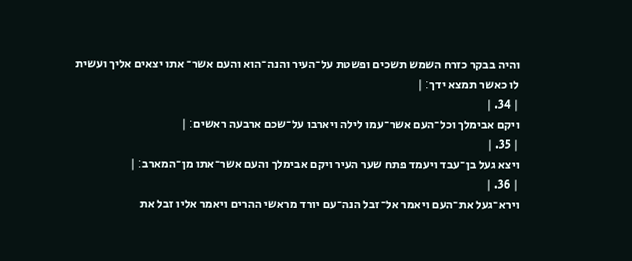והיה בבקר כזרח השמש תשכים ופשטת על־העיר והנה־הוא והעם אשר־ אתו יצאים אליך ועשית לו כאשר תמצא ידך׃ |
| 34. |
ויקם אבימלך וכל־העם אשר־עמו לילה ויארבו על־שכם ארבעה ראשים׃ |
| 35. |
ויצא געל בן־עבד ויעמד פתח שער העיר ויקם אבימלך והעם אשר־אתו מן־המארב׃ |
| 36. |
וירא־געל את־העם ויאמר אל־זבל הנה־עם יורד מראשי ההרים ויאמר אליו זבל את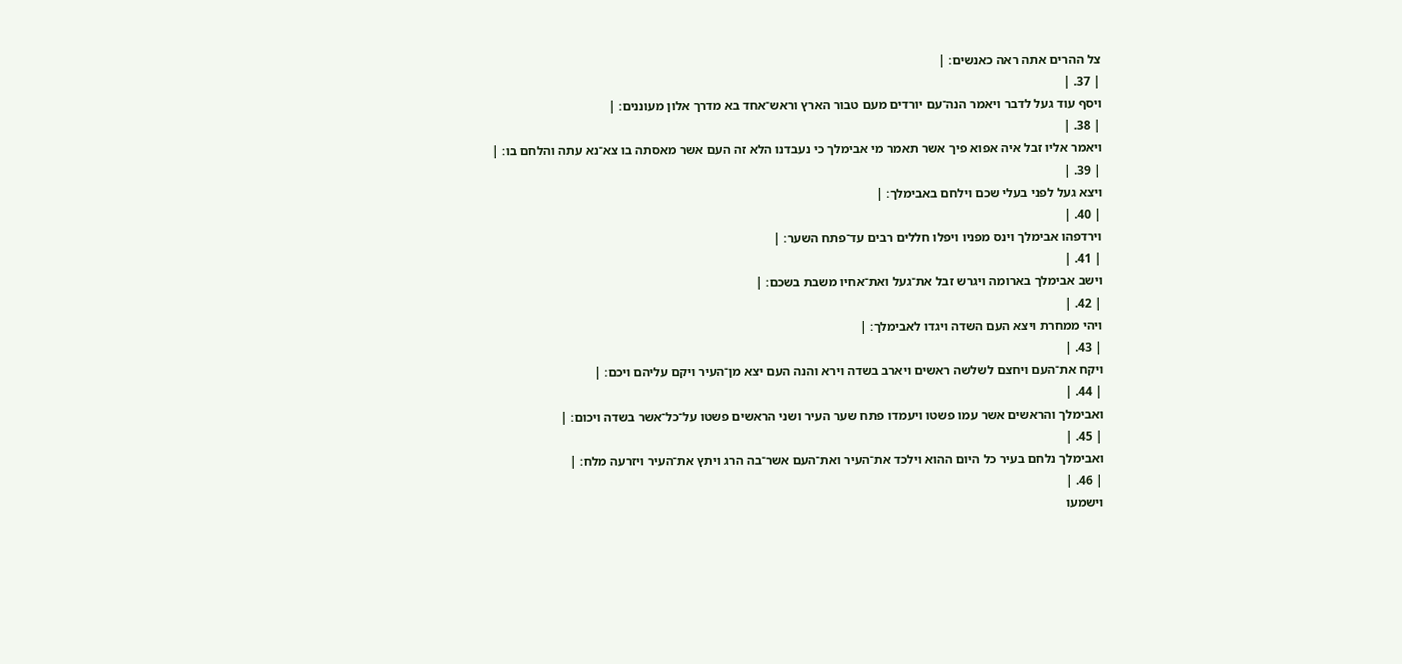צל ההרים אתה ראה כאנשים׃ |
| 37. |
ויסף עוד געל לדבר ויאמר הנה־עם יורדים מעם טבור הארץ וראש־אחד בא מדרך אלון מעוננים׃ |
| 38. |
ויאמר אליו זבל איה אפוא פיך אשר תאמר מי אבימלך כי נעבדנו הלא זה העם אשר מאסתה בו צא־נא עתה והלחם בו׃ |
| 39. |
ויצא געל לפני בעלי שכם וילחם באבימלך׃ |
| 40. |
וירדפהו אבימלך וינס מפניו ויפלו חללים רבים עד־פתח השער׃ |
| 41. |
וישב אבימלך בארומה ויגרש זבל את־געל ואת־אחיו משבת בשכם׃ |
| 42. |
ויהי ממחרת ויצא העם השדה ויגדו לאבימלך׃ |
| 43. |
ויקח את־העם ויחצם לשלשה ראשים ויארב בשדה וירא והנה העם יצא מן־העיר ויקם עליהם ויכם׃ |
| 44. |
ואבימלך והראשים אשר עמו פשטו ויעמדו פתח שער העיר ושני הראשים פשטו על־כל־אשר בשדה ויכום׃ |
| 45. |
ואבימלך נלחם בעיר כל היום ההוא וילכד את־העיר ואת־העם אשר־בה הרג ויתץ את־העיר ויזרעה מלח׃ |
| 46. |
וישמעו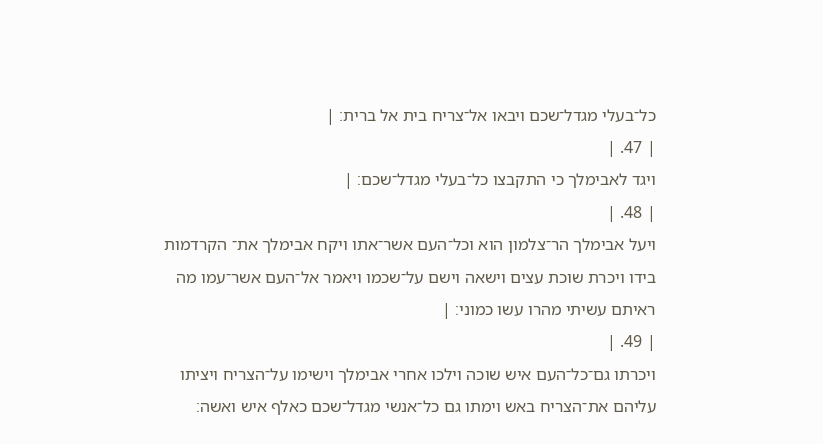כל־בעלי מגדל־שכם ויבאו אל־צריח בית אל ברית׃ |
| 47. |
ויגד לאבימלך כי התקבצו כל־בעלי מגדל־שכם׃ |
| 48. |
ויעל אבימלך הר־צלמון הוא וכל־העם אשר־אתו ויקח אבימלך את־ הקרדמות בידו ויכרת שוכת עצים וישאה וישם על־שכמו ויאמר אל־העם אשר־עמו מה ראיתם עשיתי מהרו עשו כמוני׃ |
| 49. |
ויכרתו גם־כל־העם איש שוכה וילכו אחרי אבימלך וישימו על־הצריח ויציתו עליהם את־הצריח באש וימתו גם כל־אנשי מגדל־שכם כאלף איש ואשה׃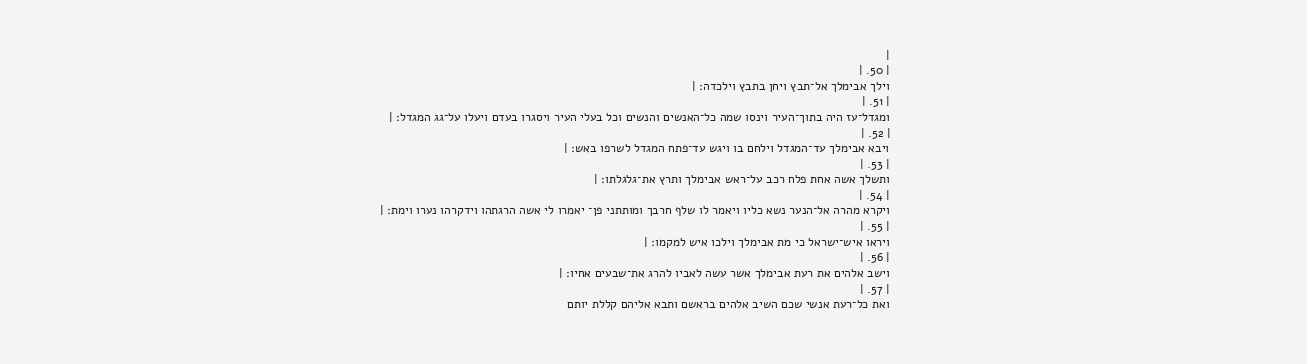|
| 50. |
וילך אבימלך אל־תבץ ויחן בתבץ וילכדה׃ |
| 51. |
ומגדל־עז היה בתוך־העיר וינסו שמה כל־האנשים והנשים וכל בעלי העיר ויסגרו בעדם ויעלו על־גג המגדל׃ |
| 52. |
ויבא אבימלך עד־המגדל וילחם בו ויגש עד־פתח המגדל לשרפו באש׃ |
| 53. |
ותשלך אשה אחת פלח רכב על־ראש אבימלך ותרץ את־גלגלתו׃ |
| 54. |
ויקרא מהרה אל־הנער נשא כליו ויאמר לו שלף חרבך ומותתני פן־ יאמרו לי אשה הרגתהו וידקרהו נערו וימת׃ |
| 55. |
ויראו איש־ישראל כי מת אבימלך וילכו איש למקמו׃ |
| 56. |
וישב אלהים את רעת אבימלך אשר עשה לאביו להרג את־שבעים אחיו׃ |
| 57. |
ואת כל־רעת אנשי שכם השיב אלהים בראשם ותבא אליהם קללת יותם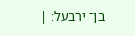בן־ ירבעל׃ |